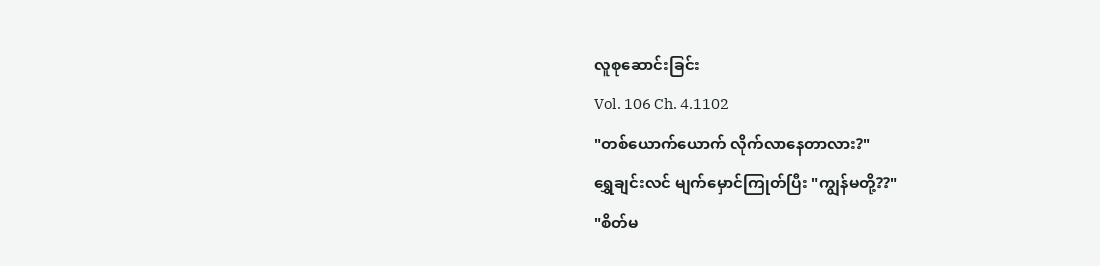လူစုဆောင်းခြင်း
Vol. 106 Ch. 4.1102
"တစ်ယောက်ယောက် လိုက်လာနေတာလား?"
ရွှေချင်းလင် မျက်မှောင်ကြုတ်ပြီး "ကျွန်မတို့??"
"စိတ်မ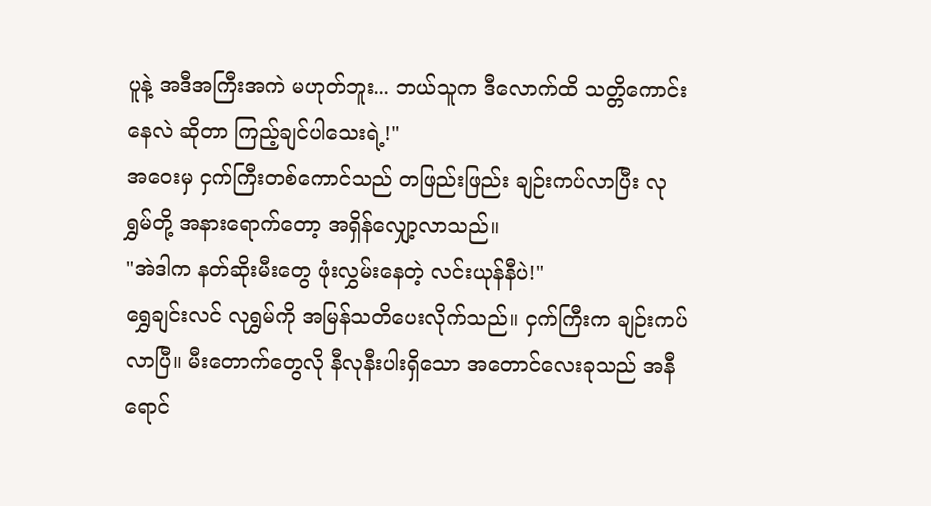ပူနဲ့ အဒီအကြီးအကဲ မဟုတ်ဘူး... ဘယ်သူက ဒီလောက်ထိ သတ္တိကောင်းနေလဲ ဆိုတာ ကြည့်ချင်ပါသေးရဲ့!"
အဝေးမှ ငှက်ကြီးတစ်ကောင်သည် တဖြည်းဖြည်း ချဉ်းကပ်လာပြီး လုရွှမ်တို့ အနားရောက်တော့ အရှိန်လျှော့လာသည်။
"အဲဒါက နတ်ဆိုးမီးတွေ ဖုံးလွှမ်းနေတဲ့ လင်းယုန်နီပဲ!"
ရွှေချင်းလင် လုရွှမ်ကို အမြန်သတိပေးလိုက်သည်။ ငှက်ကြီးက ချဉ်းကပ်လာပြီ။ မီးတောက်တွေလို နီလုနီးပါးရှိသော အတောင်လေးခုသည် အနီရောင်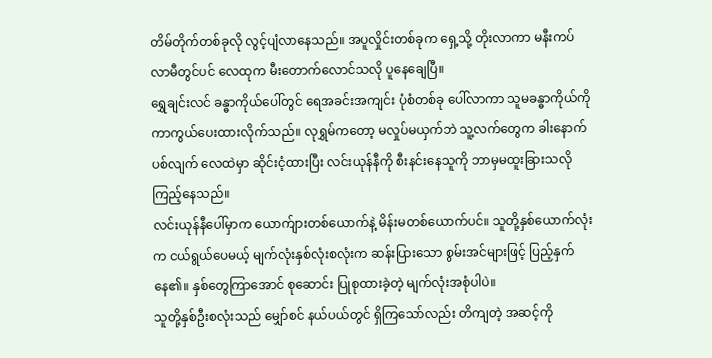တိမ်တိုက်တစ်ခုလို လွင့်ပျံလာနေသည်။ အပူလှိုင်းတစ်ခုက ရှေ့သို့ တိုးလာကာ မနီးကပ်လာမီတွင်ပင် လေထုက မီးတောက်လောင်သလို ပူနေချေပြီ။
ရွှေချင်းလင် ခန္ဓာကိုယ်ပေါ်တွင် ရေအခင်းအကျင်း ပုံစံတစ်ခု ပေါ်လာကာ သူမခန္ဓာကိုယ်ကို ကာကွယ်ပေးထားလိုက်သည်။ လုရွှမ်ကတော့ မလှုပ်မယှက်ဘဲ သူ့လက်တွေက ခါးနောက်ပစ်လျက် လေထဲမှာ ဆိုင်းငံ့ထားပြီး လင်းယုန်နီကို စီးနင်းနေသူကို ဘာမှမထူးခြားသလို ကြည့်နေသည်။
လင်းယုန်နီပေါ်မှာက ယောက်ျားတစ်ယောက်နဲ့ မိန်းမတစ်ယောက်ပင်။ သူတို့နှစ်ယောက်လုံးက ငယ်ရွယ်ပေမယ့် မျက်လုံးနှစ်လုံးစလုံးက ဆန်းပြားသော စွမ်းအင်များဖြင့် ပြည့်နှက်နေ၏။ နှစ်တွေကြာအောင် စုဆောင်း ပြုစုထားခဲ့တဲ့ မျက်လုံးအစုံပါပဲ။
သူတို့နှစ်ဦးစလုံးသည် မျှော်စင် နယ်ပယ်တွင် ရှိကြသော်လည်း တိကျတဲ့ အဆင့်ကို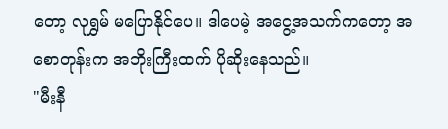တော့ လုရွှမ် မပြောနိုင်ပေ။ ဒါပေမဲ့ အငွေ့အသက်ကတော့ အစောတုန်းက အဘိုးကြီးထက် ပိုဆိုးနေသည်။
"မီးနီ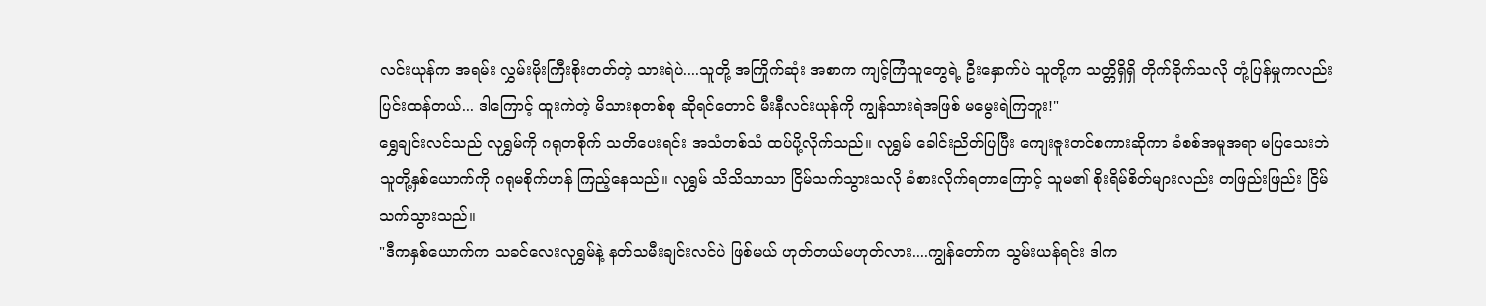လင်းယုန်က အရမ်း လွှမ်းမိုးကြီးစိုးတတ်တဲ့ သားရဲပဲ....သူတို့ အကြိုက်ဆုံး အစာက ကျင့်ကြံသူတွေရဲ့ ဦးနှောက်ပဲ သူတို့က သတ္တိရှိရှိ တိုက်ခိုက်သလို တုံ့ပြန်မှုကလည်း ပြင်းထန်တယ်... ဒါကြောင့် ထူးကဲတဲ့ မိသားစုတစ်စု ဆိုရင်တောင် မီးနီလင်းယုန်ကို ကျွန်သားရဲအဖြစ် မမွေးရဲကြဘူး!"
ရွှေချင်းလင်သည် လုရွှမ်ကို ဂရုတစိုက် သတိပေးရင်း အသံတစ်သံ ထပ်ပို့လိုက်သည်။ လုရွှမ် ခေါင်းညိတ်ပြပြီး ကျေးဇူးတင်စကားဆိုကာ ခံစစ်အမူအရာ မပြသေးဘဲ သူတို့နှစ်ယောက်ကို ဂရုမစိုက်ဟန် ကြည့်နေသည်။ လုရွှမ် သိသိသာသာ ငြိမ်သက်သွားသလို ခံစားလိုက်ရတာကြောင့် သူမ၏ စိုးရိမ်စိတ်များလည်း တဖြည်းဖြည်း ငြိမ်သက်သွားသည်။
"ဒီကနှစ်ယောက်က သခင်လေးလုရွှမ်နဲ့ နတ်သမီးချင်းလင်ပဲ ဖြစ်မယ် ဟုတ်တယ်မဟုတ်လား....ကျွန်တော်က သွမ်းယန်ရင်း ဒါက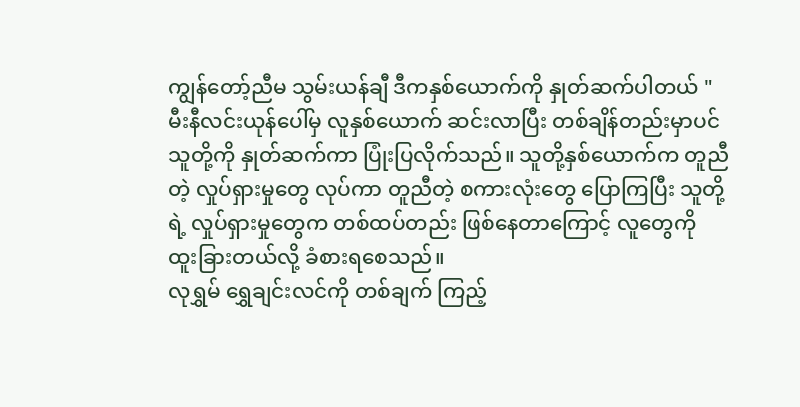ကျွန်တော့်ညီမ သွမ်းယန်ချီ ဒီကနှစ်ယောက်ကို နှုတ်ဆက်ပါတယ် "
မီးနီလင်းယုန်ပေါ်မှ လူနှစ်ယောက် ဆင်းလာပြီး တစ်ချိန်တည်းမှာပင် သူတို့ကို နှုတ်ဆက်ကာ ပြုံးပြလိုက်သည်။ သူတို့နှစ်ယောက်က တူညီတဲ့ လှုပ်ရှားမှုတွေ လုပ်ကာ တူညီတဲ့ စကားလုံးတွေ ပြောကြပြီး သူတို့ရဲ့ လှုပ်ရှားမှုတွေက တစ်ထပ်တည်း ဖြစ်နေတာကြောင့် လူတွေကို ထူးခြားတယ်လို့ ခံစားရစေသည်။
လုရွှမ် ရွှေချင်းလင်ကို တစ်ချက် ကြည့်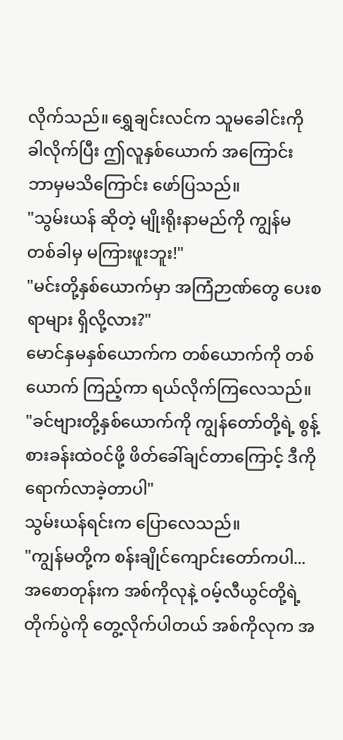လိုက်သည်။ ရွှေချင်းလင်က သူမခေါင်းကို ခါလိုက်ပြီး ဤလူနှစ်ယောက် အကြောင်း ဘာမှမသိကြောင်း ဖော်ပြသည်။
"သွမ်းယန် ဆိုတဲ့ မျိုးရိုးနာမည်ကို ကျွန်မ တစ်ခါမှ မကြားဖူးဘူး!"
"မင်းတို့နှစ်ယောက်မှာ အကြံဉာဏ်တွေ ပေးစရာများ ရှိလို့လား?"
မောင်နှမနှစ်ယောက်က တစ်ယောက်ကို တစ်ယောက် ကြည့်ကာ ရယ်လိုက်ကြလေသည်။
"ခင်ဗျားတို့နှစ်ယောက်ကို ကျွန်တော်တို့ရဲ့ စွန့်စားခန်းထဲဝင်ဖို့ ဖိတ်ခေါ်ချင်တာကြောင့် ဒီကိုရောက်လာခဲ့တာပါ"
သွမ်းယန်ရင်းက ပြောလေသည်။
"ကျွန်မတို့က စန်းချိုင်ကျောင်းတော်ကပါ...အစောတုန်းက အစ်ကိုလုနဲ့ ဝမ့်လီယွင်တို့ရဲ့ တိုက်ပွဲကို တွေ့လိုက်ပါတယ် အစ်ကိုလုက အ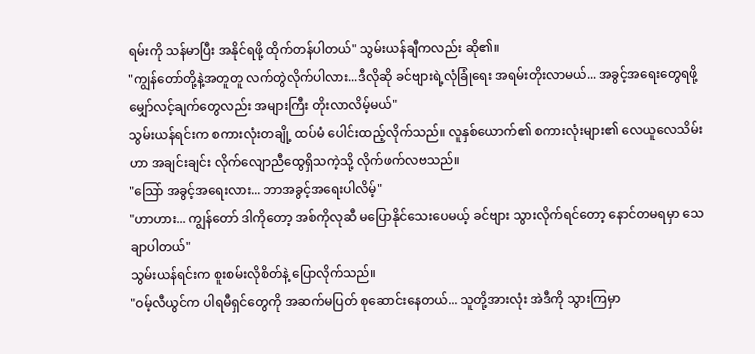ရမ်းကို သန်မာပြီး အနိုင်ရဖို့ ထိုက်တန်ပါတယ်" သွမ်းယန်ချီကလည်း ဆို၏။
"ကျွန်တော်တို့နဲ့အတူတူ လက်တွဲလိုက်ပါလား...ဒီလိုဆို ခင်ဗျားရဲ့လုံခြုံရေး အရမ်းတိုးလာမယ်... အခွင့်အရေးတွေရဖို့ မျှော်လင့်ချက်တွေလည်း အများကြီး တိုးလာလိမ့်မယ်"
သွမ်းယန်ရင်းက စကားလုံးတချို့ ထပ်မံ ပေါင်းထည့်လိုက်သည်။ လူနှစ်ယောက်၏ စကားလုံးများ၏ လေယူလေသိမ်းဟာ အချင်းချင်း လိုက်လျောညီထွေရှိသကဲ့သို့ လိုက်ဖက်လဗသည်။
"သြော် အခွင့်အရေးလား... ဘာအခွင့်အရေးပါလိမ့်"
"ဟာဟား... ကျွန်တော် ဒါကိုတော့ အစ်ကိုလုဆီ မပြောနိုင်သေးပေမယ့် ခင်ဗျား သွားလိုက်ရင်တော့ နောင်တမရမှာ သေချာပါတယ်"
သွမ်းယန်ရင်းက စူးစမ်းလိုစိတ်နဲ့ ပြောလိုက်သည်။
"ဝမ့်လီယွင်က ပါရမီရှင်တွေကို အဆက်မပြတ် စုဆောင်းနေတယ်... သူတို့အားလုံး အဲဒီကို သွားကြမှာ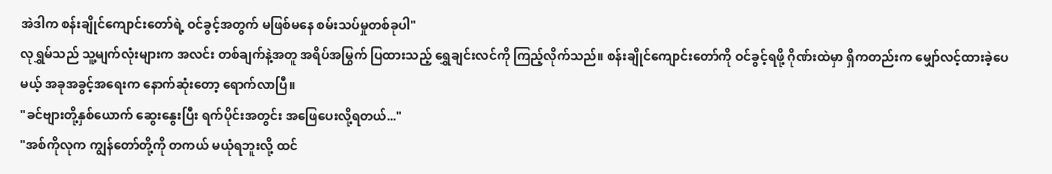အဲဒါက စန်းချိုင်ကျောင်းတော်ရဲ့ ဝင်ခွင့်အတွက် မဖြစ်မနေ စမ်းသပ်မှုတစ်ခုပါ"
လုရွှမ်သည် သူ့မျက်လုံးများက အလင်း တစ်ချက်နဲ့အတူ အရိပ်အမြွက် ပြထားသည့် ရွှေချင်းလင်ကို ကြည့်လိုက်သည်။ စန်းချိုင်ကျောင်းတော်ကို ဝင်ခွင့်ရဖို့ ဂိုဏ်းထဲမှာ ရှိကတည်းက မျှော်လင့်ထားခဲ့ပေမယ့် အခုအခွင့်အရေးက နောက်ဆုံးတော့ ရောက်လာပြီ။
"ခင်ဗျားတို့နှစ်ယောက် ဆွေးနွေးပြီး ရက်ပိုင်းအတွင်း အဖြေပေးလို့ရတယ်..."
"အစ်ကိုလုက ကျွန်တော်တို့ကို တကယ် မယုံရဘူးလို့ ထင်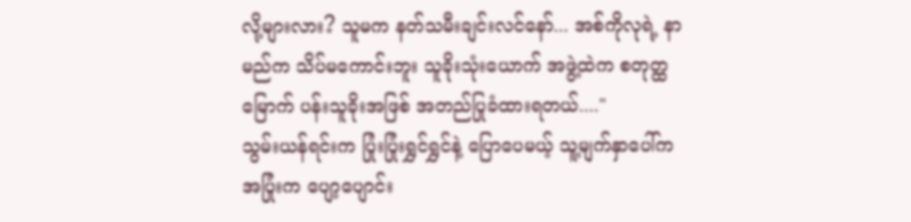လို့များလား? သူမက နတ်သမီးချင်းလင်နော်... အစ်ကိုလုရဲ့ နာမည်က သိပ်မကောင်းဘူး သူခိုးသုံးယောက် အဖွဲ့ထဲက စတုတ္ထမြောက် ပန်းသူခိုးအဖြစ် အတည်ပြုခံထားရတယ်...."
သွမ်းယန်ရင်းက ပြုံးပြုံးရွှင်ရွှင်နဲ့ ပြောပေမယ့် သူ့မျက်နှာပေါ်က အပြုံးက ပျော့ပျောင်း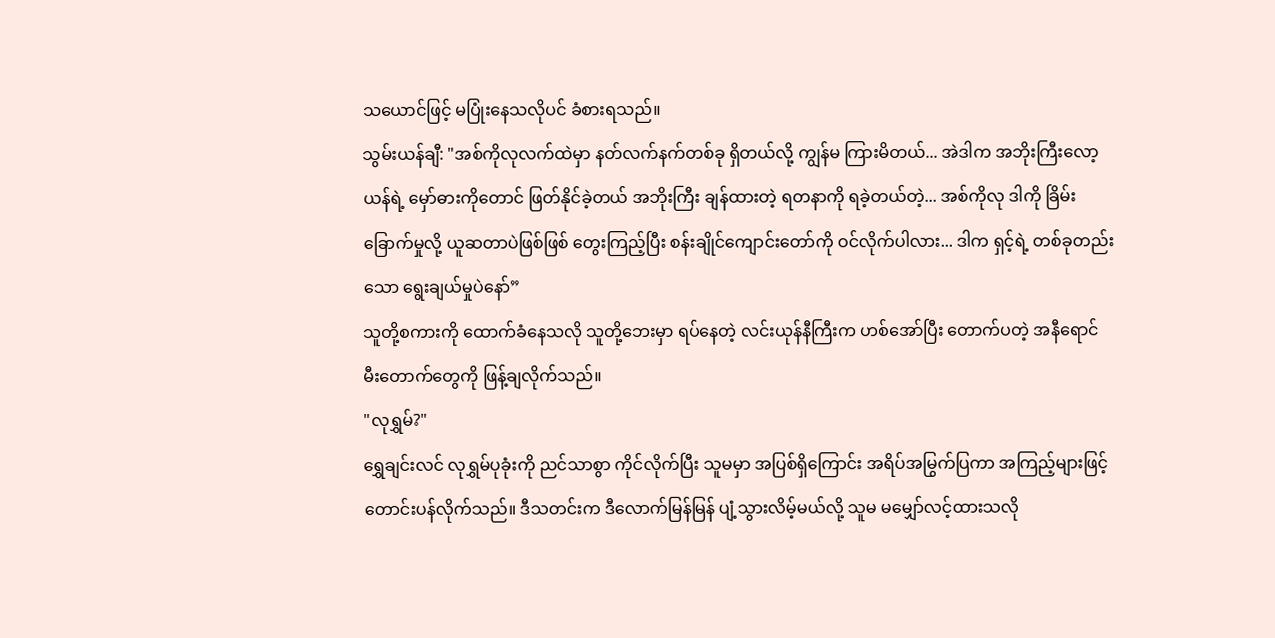သယောင်ဖြင့် မပြုံးနေသလိုပင် ခံစားရသည်။
သွမ်းယန်ချီ: "အစ်ကိုလုလက်ထဲမှာ နတ်လက်နက်တစ်ခု ရှိတယ်လို့ ကျွန်မ ကြားမိတယ်... အဲဒါက အဘိုးကြီးလော့ယန်ရဲ့ မှော်ဓားကိုတောင် ဖြတ်နိုင်ခဲ့တယ် အဘိုးကြီး ချန်ထားတဲ့ ရတနာကို ရခဲ့တယ်တဲ့... အစ်ကိုလု ဒါကို ခြိမ်းခြောက်မှုလို့ ယူဆတာပဲဖြစ်ဖြစ် တွေးကြည့်ပြီး စန်းချိုင်ကျောင်းတော်ကို ဝင်လိုက်ပါလား... ဒါက ရှင့်ရဲ့ တစ်ခုတည်းသော ရွေးချယ်မှုပဲနော်”
သူတို့စကားကို ထောက်ခံနေသလို သူတို့ဘေးမှာ ရပ်နေတဲ့ လင်းယုန်နီကြီးက ဟစ်အော်ပြီး တောက်ပတဲ့ အနီရောင် မီးတောက်တွေကို ဖြန့်ချလိုက်သည်။
"လုရွှမ်?"
ရွှေချင်းလင် လုရွှမ်ပုခုံးကို ညင်သာစွာ ကိုင်လိုက်ပြီး သူမမှာ အပြစ်ရှိကြောင်း အရိပ်အမြွက်ပြကာ အကြည့်များဖြင့် တောင်းပန်လိုက်သည်။ ဒီသတင်းက ဒီလောက်မြန်မြန် ပျံ့သွားလိမ့်မယ်လို့ သူမ မမျှော်လင့်ထားသလို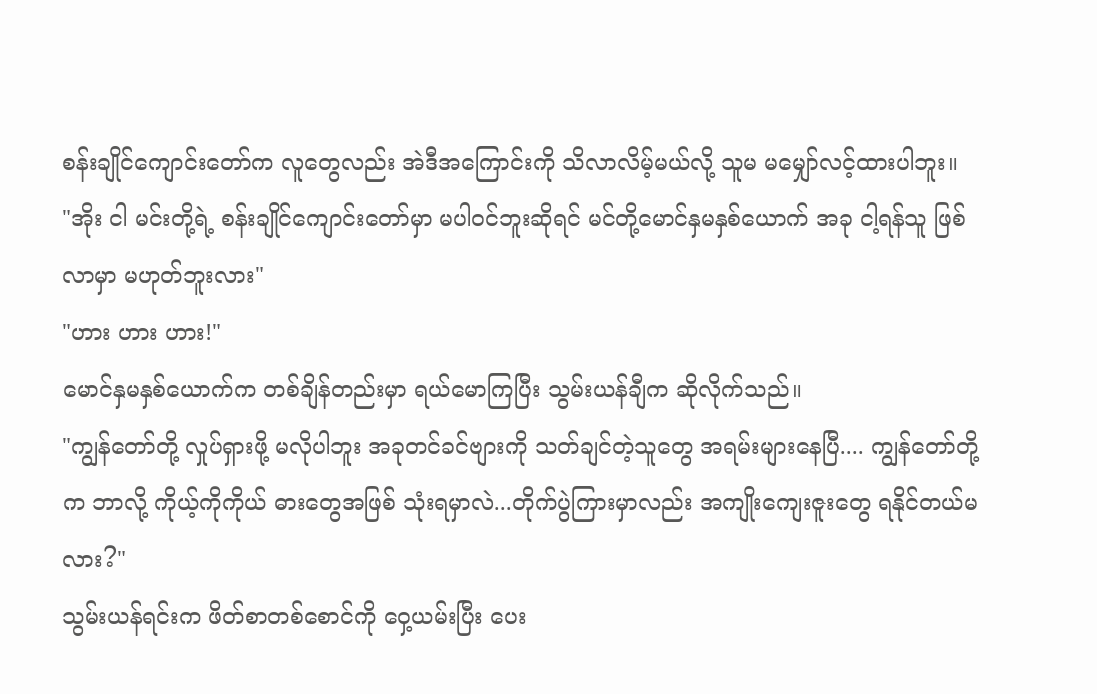စန်းချိုင်ကျောင်းတော်က လူတွေလည်း အဲဒီအကြောင်းကို သိလာလိမ့်မယ်လို့ သူမ မမျှော်လင့်ထားပါဘူး။
"အိုး ငါ မင်းတို့ရဲ့ စန်းချိုင်ကျောင်းတော်မှာ မပါဝင်ဘူးဆိုရင် မင်တို့မောင်နှမနှစ်ယောက် အခု ငါ့ရန်သူ ဖြစ်လာမှာ မဟုတ်ဘူးလား"
"ဟား ဟား ဟား!"
မောင်နှမနှစ်ယောက်က တစ်ချိန်တည်းမှာ ရယ်မောကြပြီး သွမ်းယန်ချီက ဆိုလိုက်သည်။
"ကျွန်တော်တို့ လှုပ်ရှားဖို့ မလိုပါဘူး အခုတင်ခင်ဗျားကို သတ်ချင်တဲ့သူတွေ အရမ်းများနေပြီ.... ကျွန်တော်တို့က ဘာလို့ ကိုယ့်ကိုကိုယ် ဓားတွေအဖြစ် သုံးရမှာလဲ...တိုက်ပွဲကြားမှာလည်း အကျိုးကျေးဇူးတွေ ရနိုင်တယ်မလား?"
သွမ်းယန်ရင်းက ဖိတ်စာတစ်စောင်ကို ဝှေ့ယမ်းပြီး ပေး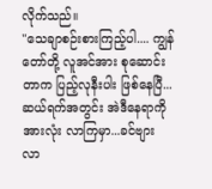လိုက်သည်။
"သေချာစဉ်းစားကြည့်ပါ.... ကျွန်တော်တို့ လူအင်အား စုဆောင်းတာက ပြည့်လုနီးပါး ဖြစ်နေပြီ... ဆယ်ရက်အတွင်း အဲဒီနေရာကို အားလုံး လာကြမှာ...ခင်ဗျား လာ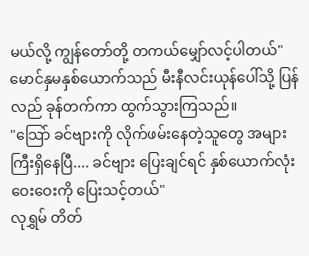မယ်လို့ ကျွန်တော်တို့ တကယ်မျှော်လင့်ပါတယ်"
မောင်နှမနှစ်ယောက်သည် မီးနီလင်းယုန်ပေါ်သို့ ပြန်လည် ခုန်တက်ကာ ထွက်သွားကြသည်။
"သြော် ခင်ဗျားကို လိုက်ဖမ်းနေတဲ့သူတွေ အများကြီးရှိနေပြီ.... ခင်ဗျား ပြေးချင်ရင် နှစ်ယောက်လုံး ဝေးဝေးကို ပြေးသင့်တယ်"
လုရွှမ် တိတ်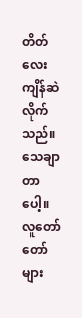တိတ်လေး ကျိန်ဆဲလိုက်သည်။ သေချာတာပေါ့။ လူတော်တော်များ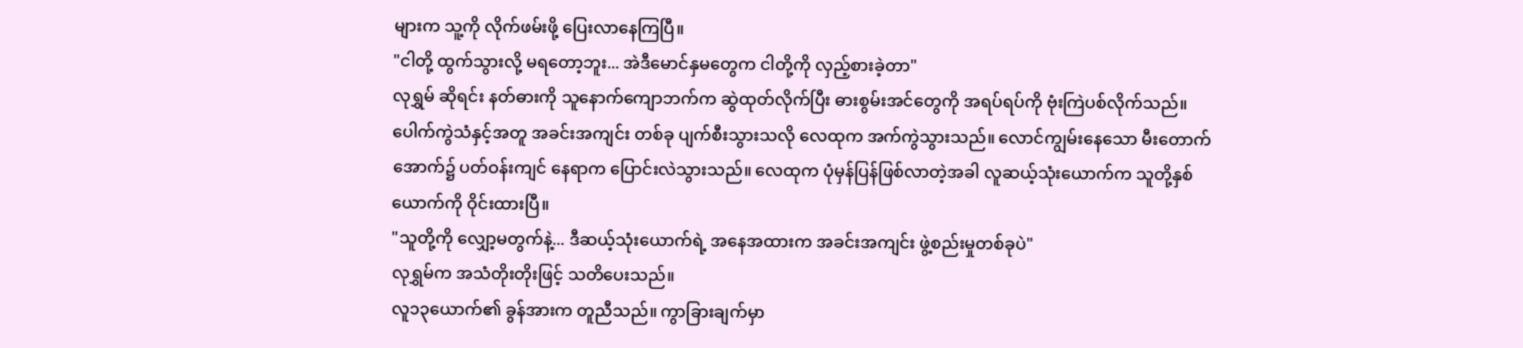များက သူ့ကို လိုက်ဖမ်းဖို့ ပြေးလာနေကြပြီ။
"ငါတို့ ထွက်သွားလို့ မရတော့ဘူး... အဲဒီမောင်နှမတွေက ငါတို့ကို လှည့်စားခဲ့တာ"
လုရွှမ် ဆိုရင်း နတ်ဓားကို သူနောက်ကျောဘက်က ဆွဲထုတ်လိုက်ပြီး ဓားစွမ်းအင်တွေကို အရပ်ရပ်ကို ဗုံးကြဲပစ်လိုက်သည်။
ပေါက်ကွဲသံနှင့်အတူ အခင်းအကျင်း တစ်ခု ပျက်စီးသွားသလို လေထုက အက်ကွဲသွားသည်။ လောင်ကျွမ်းနေသော မီးတောက်အောက်၌ ပတ်ဝန်းကျင် နေရာက ပြောင်းလဲသွားသည်။ လေထုက ပုံမှန်ပြန်ဖြစ်လာတဲ့အခါ လူဆယ့်သုံးယောက်က သူတို့နှစ်ယောက်ကို ဝိုင်းထားပြီ။
"သူတို့ကို လျှော့မတွက်နဲ့... ဒီဆယ့်သုံးယောက်ရဲ့ အနေအထားက အခင်းအကျင်း ဖွဲ့စည်းမှုတစ်ခုပဲ"
လုရွှမ်က အသံတိုးတိုးဖြင့် သတိပေးသည်။
လူ၁၃ယောက်၏ ခွန်အားက တူညီသည်။ ကွာခြားချက်မှာ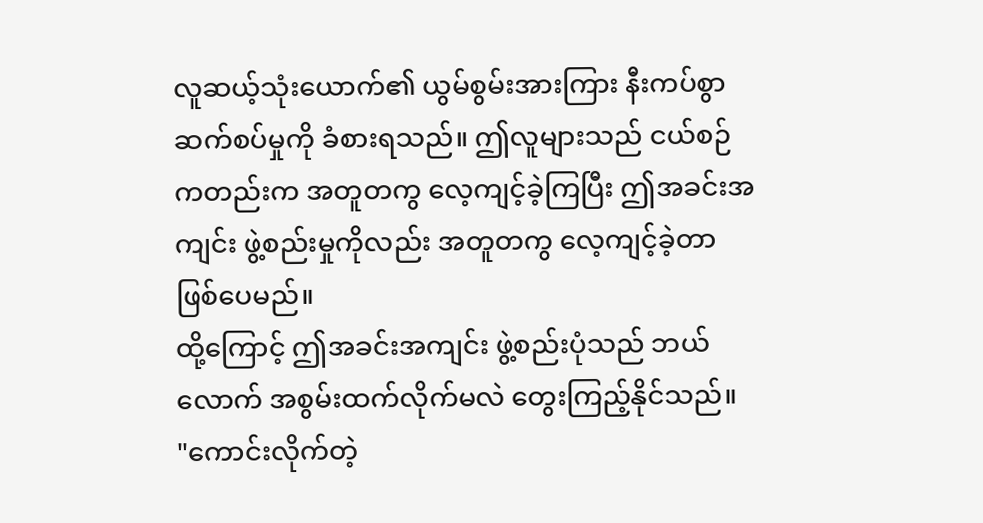လူဆယ့်သုံးယောက်၏ ယွမ်စွမ်းအားကြား နီးကပ်စွာ ဆက်စပ်မှုကို ခံစားရသည်။ ဤလူများသည် ငယ်စဉ်ကတည်းက အတူတကွ လေ့ကျင့်ခဲ့ကြပြီး ဤအခင်းအကျင်း ဖွဲ့စည်းမှုကိုလည်း အတူတကွ လေ့ကျင့်ခဲ့တာ ဖြစ်ပေမည်။
ထို့ကြောင့် ဤအခင်းအကျင်း ဖွဲ့စည်းပုံသည် ဘယ်လောက် အစွမ်းထက်လိုက်မလဲ တွေးကြည့်နိုင်သည်။
"ကောင်းလိုက်တဲ့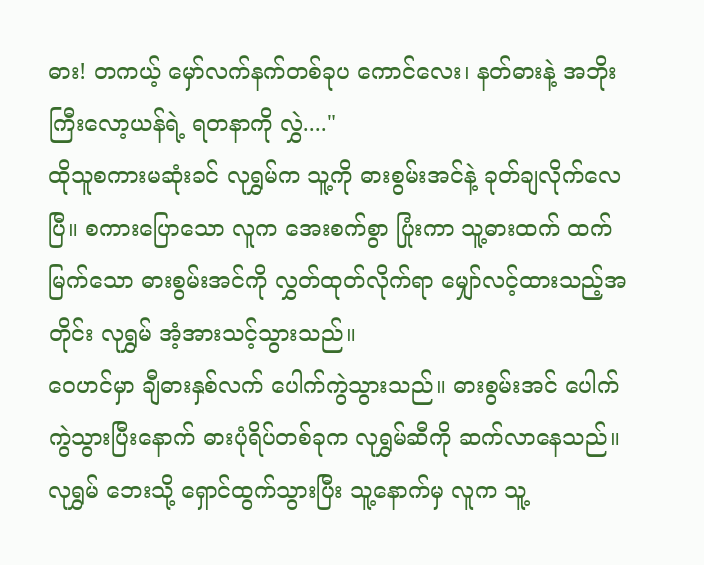ဓား! တကယ့် မှော်လက်နက်တစ်ခုပ ကောင်လေး၊ နတ်ဓားနဲ့ အဘိုးကြီးလော့ယန်ရဲ့ ရတနာကို လွှဲ...."
ထိုသူစကားမဆုံးခင် လုရွှမ်က သူ့ကို ဓားစွမ်းအင်နဲ့ ခုတ်ချလိုက်လေပြီ။ စကားပြောသော လူက အေးစက်စွာ ပြုံးကာ သူ့ဓားထက် ထက်မြက်သော ဓားစွမ်းအင်ကို လွှတ်ထုတ်လိုက်ရာ မျှော်လင့်ထားသည့်အတိုင်း လုရွှမ် အံ့အားသင့်သွားသည်။
ဝေဟင်မှာ ချီဓားနှစ်လက် ပေါက်ကွဲသွားသည်။ ဓားစွမ်းအင် ပေါက်ကွဲသွားပြီးနောက် ဓားပုံရိပ်တစ်ခုက လုရွှမ်ဆီကို ဆက်လာနေသည်။ လုရွှမ် ဘေးသို့ ရှောင်ထွက်သွားပြီး သူ့နောက်မှ လူက သူ့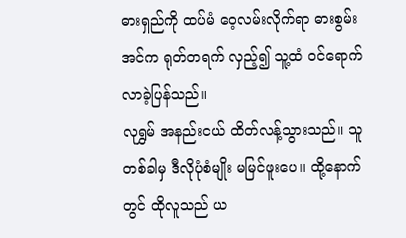ဓားရှည်ကို ထပ်မံ ဝေ့လမ်းလိုက်ရာ ဓားစွမ်းအင်က ရုတ်တရက် လှည့်၍ သူ့ထံ ဝင်ရောက်လာခဲ့ပြန်သည်။
လုရွှမ် အနည်းငယ် ထိတ်လန့်သွားသည်။ သူ တစ်ခါမှ ဒီလိုပုံစံမျိုး မမြင်ဖူးပေ။ ထို့နောက်တွင် ထိုလူသည် ယ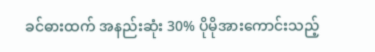ခင်ဓားထက် အနည်းဆုံး 30% ပိုမိုအားကောင်းသည့်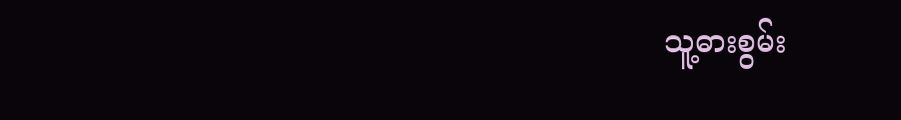သူ့ဓားစွမ်း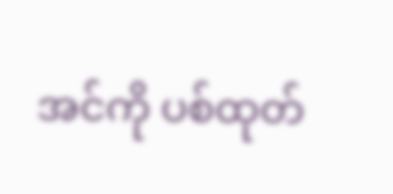အင်ကို ပစ်ထုတ်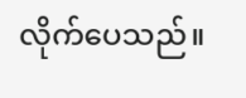လိုက်ပေသည်။